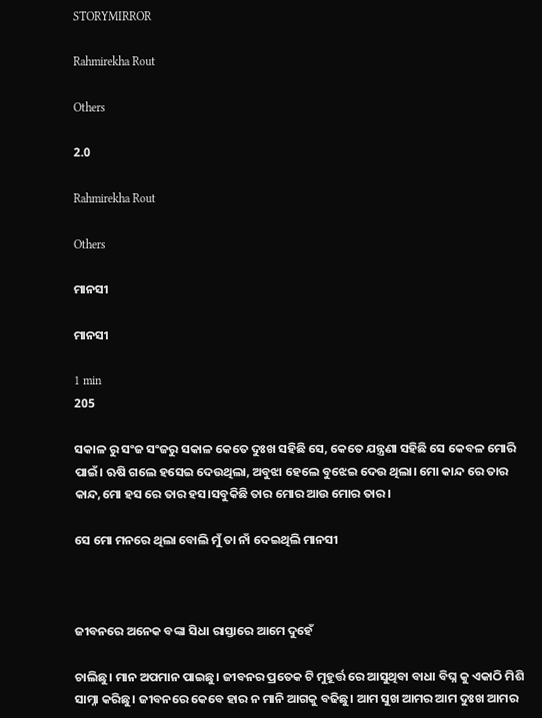STORYMIRROR

Rahmirekha Rout

Others

2.0

Rahmirekha Rout

Others

ମାନସୀ

ମାନସୀ

1 min
205

ସକାଳ ରୁ ସଂଜ ସଂଜରୁ ସକାଳ କେତେ ଦୁଃଖ ସହିଛି ସେ, କେତେ ଯନ୍ତ୍ରଣା ସହିଛି ସେ କେବଳ ମୋରି ପାଇଁ। ଋଷି ଗଲେ ହସେଇ ଦେଉଥିଲା, ଅବୁଝା ହେଲେ ବୁଝେଇ ଦେଉ ଥିଲା। ମୋ କାନ୍ଦ ରେ ତାର କାନ୍ଦ,ମୋ ହସ ରେ ତାର ହସ।ସବୁକିଛି ତାର ମୋର ଆଉ ମୋର ତାର।

ସେ ମୋ ମନରେ ଥିଲା ବୋଲି ମୁଁ ତା ନାଁ ଦେଇଥିଲି ମାନସୀ



ଜୀବନରେ ଅନେକ ବଙ୍କା ସିଧା ରାସ୍ତାରେ ଆମେ ଦୁହେଁ

ଚାଲିଛୁ। ମାନ ଅପମାନ ପାଇଛୁ। ଜୀବନର ପ୍ରତେକ ଟି ମୁହୂର୍ତ୍ତ ରେ ଆସୁଥିବା ବାଧା ବିଘ୍ନ କୁ ଏକାଠି ମିଶି ସାମ୍ନା କରିଛୁ। ଜୀବନରେ କେବେ ହାର ନ ମାନି ଆଗକୁ ବଢିଛୁ। ଆମ ସୁଖ ଆମର ଆମ ଦୁଃଖ ଆମର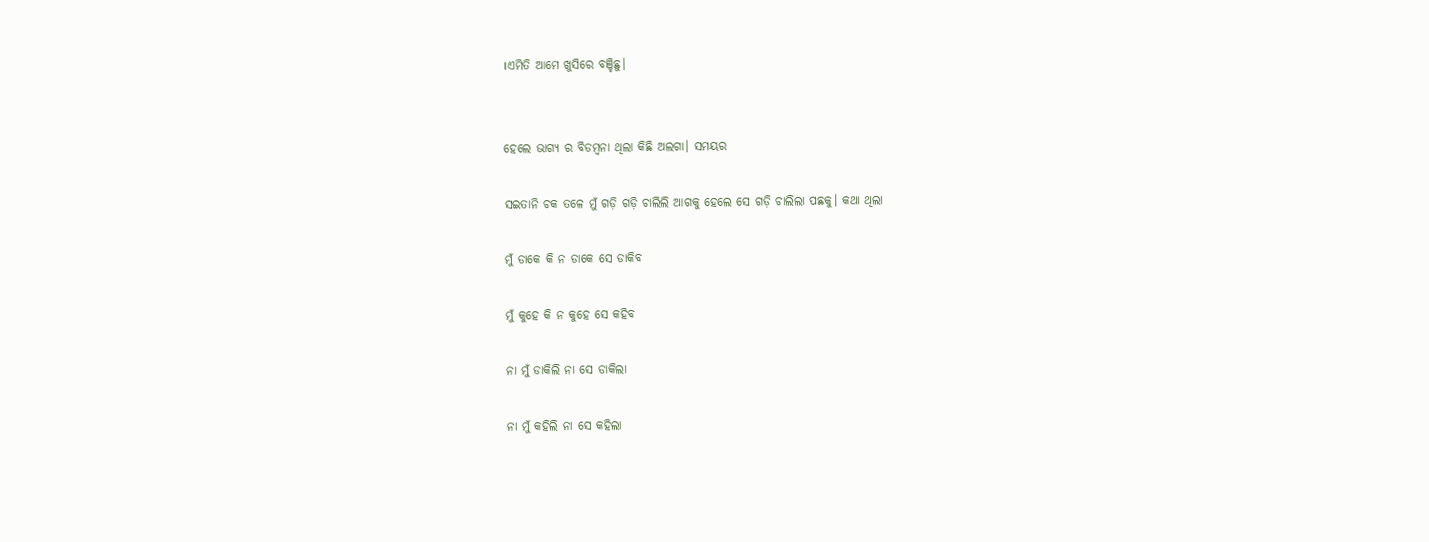।ଏମିତି ଆମେ ଖୁସିରେ ବଞ୍ଚିଛୁ।


ହେଲେ ଭାଗ୍ୟ ର ବିଡମ୍ବନା ଥିଲା କିଛି ଅଲଗା। ସମୟର

ସଇତାନି ଚକ ତଳେ ମୁଁ ଗଡ଼ି ଗଡ଼ି ଚାଲିଲି ଆଗକୁ ହେଲେ ସେ ଗଡ଼ି ଚାଲିଲା ପଛକୁ। କଥା ଥିଲା

ମୁଁ ଡାକେ କି ନ ଡାକେ ସେ ଡାକିବ

ମୁଁ କୁହେ କି ନ କୁହେ ସେ କହିବ

ନା ମୁଁ ଡାକିଲି ନା ସେ ଡାକିଲା

ନା ମୁଁ କହିଲି ନା ସେ କହିଲା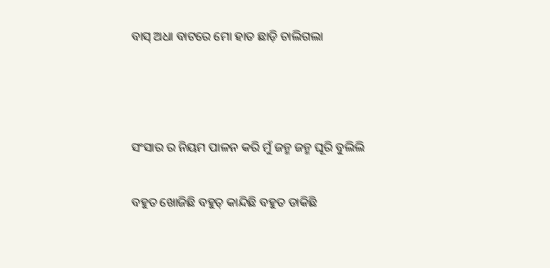ବାସ୍ ଅଧା ବାଟରେ ମୋ ହାତ ଛାଡ଼ି ଚାଲିଗଲା



ସଂସାର ର ନିୟମ ପାଳନ କରି ମୁଁ ଜନ୍ମ ଜନ୍ମ ଘୂରି ବୁଲିଲି

ବହୁତ ଖୋଜିଛି ବହୁତ୍ କାନ୍ଦିଛି ବହୁତ ଡାକିଛି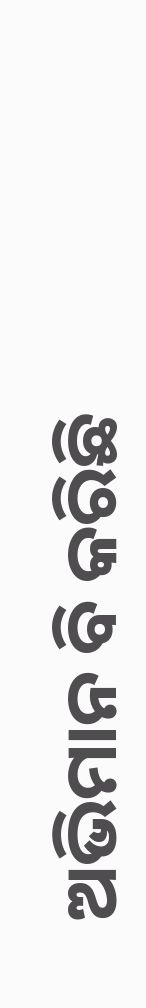ଅଭିମାନ ବି କରିଛି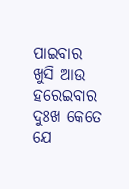ପାଇବାର ଖୁସି ଆଉ ହରେଇବାର ଦୁଃଖ କେତେ ଯେ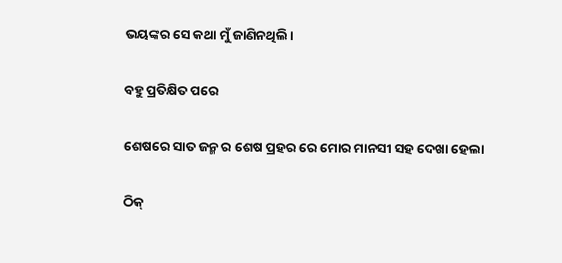ଭୟଙ୍କର ସେ କଥା ମୁଁ ଜାଣିନଥିଲି।

ବହୁ ପ୍ରତିକ୍ଷିତ ପରେ

ଶେଷରେ ସାତ ଜନ୍ମ ର ଶେଷ ପ୍ରହର ରେ ମୋର ମାନସୀ ସହ ଦେଖା ହେଲା

ଠିକ୍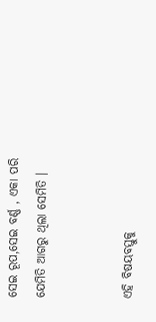ସେଇ ରୂପ,ସେଇ ବର୍ଣ୍ଣ , ଏକା ପରି ଯେମିତି ଆଗରୁ ଥିଲା ସେମିତି ।


ଏହି ବିଷୟବସ୍ତୁକୁ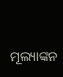ମୂଲ୍ୟାଙ୍କନ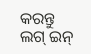କରନ୍ତୁ
ଲଗ୍ ଇନ୍